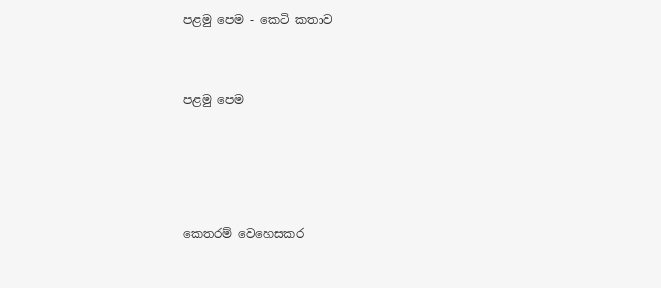පළමු පෙම - කෙටි කතාව


පළමු පෙම




කෙතරම් වෙහෙසකර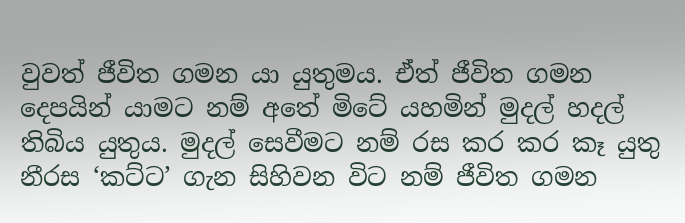වුවත් ජීවිත ගමන යා යුතුමය. ඒත් ජීවිත ගමන දෙපයින් යාමට නම් අතේ මිටේ යහමින් මුදල් හදල් තිබිය යුතුය. මුදල් සෙවීමට නම් රස කර කර කෑ යුතු නීරස ‘කට්ට’ ගැන සිහිවන විට නම් ජීවිත ගමන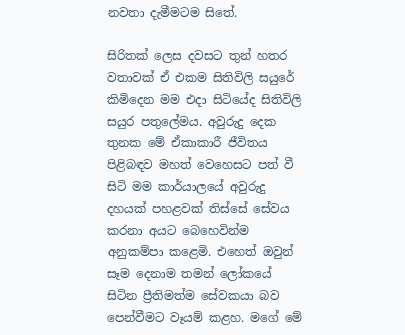නවතා දැමීමටම සිතේ.

සිරිතක් ලෙස දවසට තුන් හතර වතාවක් ඒ එකම සිතිවිලි සයුරේ කිමිදෙන මම එදා සිටියේද සිතිවිලි සයුර පතුලේමය. අවුරුදු දෙක තුනක මේ ඒකාකාරී ජීවිතය පිළිබඳව මහත් වෙහෙසට පත් වී සිටි මම කාර්යාලයේ අවුරුදු දහයක් පහළවක් තිස්සේ සේවය කරනා අයට බෙහෙවින්ම අනුකම්පා කළෙමි. එහෙත් ඔවුන් සෑම දෙනාම තමන් ලෝකයේ සිටින ප්‍රීතිමත්ම සේවකයා බව පෙන්වීමට වෑයම් කළහ. මගේ මේ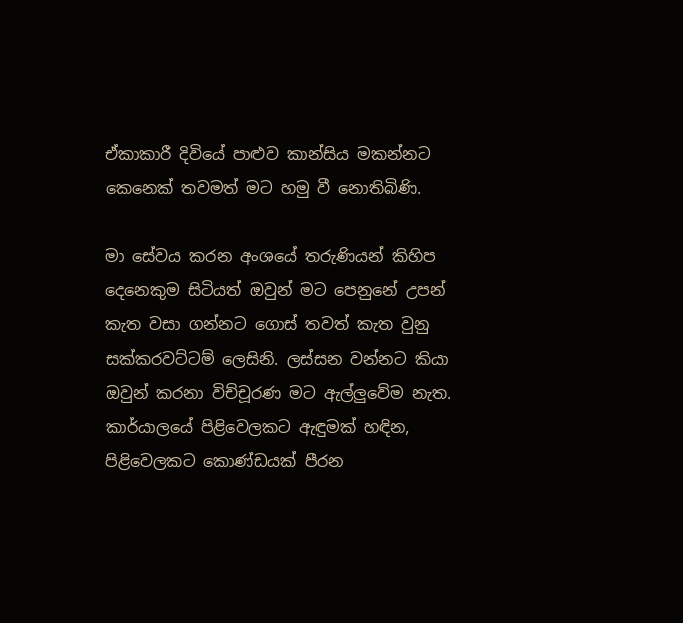ඒකාකාරී දිවියේ පාළුව කාන්සිය මකන්නට කෙනෙක් තවමත් මට හමු වී නොතිබිණි.

මා සේවය කරන අංශයේ තරුණියන් කිහිප දෙනෙකුම සිටියත් ඔවුන් මට පෙනුනේ උපන් කැත වසා ගන්නට ගොස් තවත් කැත වුනු සක්කරවට්ටම් ලෙසිනි. ලස්සන වන්නට කියා ඔවුන් කරනා විච්චූරණ මට ඇල්ලුවේම නැත. කාර්යාලයේ පිළිවෙලකට ඇඳුමක් හඳින, පිළිවෙලකට කොණ්ඩයක් පීරන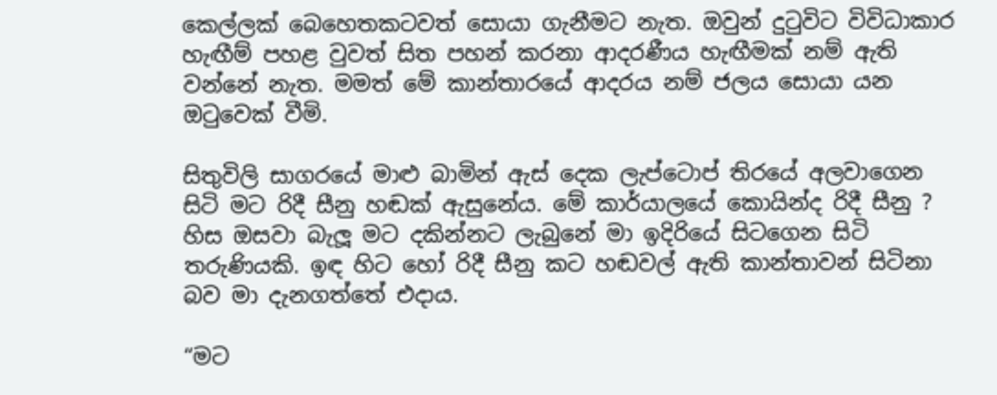කෙල්ලක් බෙහෙතකටවත් සොයා ගැනීමට නැත. ඔවුන් දුටුවිට විවිධාකාර හැඟීම් පහළ වුවත් සිත පහන් කරනා ආදරණීය හැඟීමක් නම් ඇති වන්නේ නැත. මමත් මේ කාන්තාරයේ ආදරය නම් ජලය සොයා යන ඔටුවෙක් වීමි.

සිතුවිලි සාගරයේ මාළු බාමින් ඇස් දෙක ලැප්ටොප් තිරයේ අලවාගෙන සිටි මට රිදී සීනු හඬක් ඇසුනේය. මේ කාර්යාලයේ කොයින්ද රිදී සීනු ? හිස ඔසවා බැලූ මට දකින්නට ලැබුනේ මා ඉදිරියේ සිටගෙන සිටි තරුණියකි. ඉඳ හිට හෝ රිදී සීනු කට හඬවල් ඇති කාන්තාවන් සිටිනා බව මා දැනගත්තේ එදාය.

“මට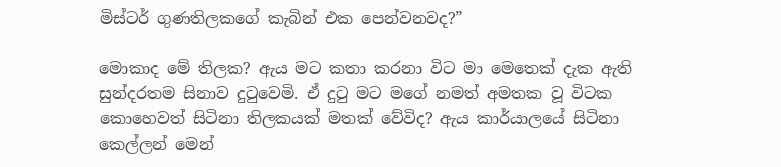මිස්ටර් ගුණතිලකගේ කැබින් එක පෙන්වනවද?”

මොකාද මේ තිලක? ඇය මට කතා කරනා විට මා මෙතෙක් දැක ඇති සුන්දරතම සිනාව දුටුවෙමි. ඒ දුටු මට මගේ නමත් අමතක වූ විටක කොහෙවත් සිටිනා තිලකයක් මතක් වේවිද? ඇය කාර්යාලයේ සිටිනා කෙල්ලන් මෙන්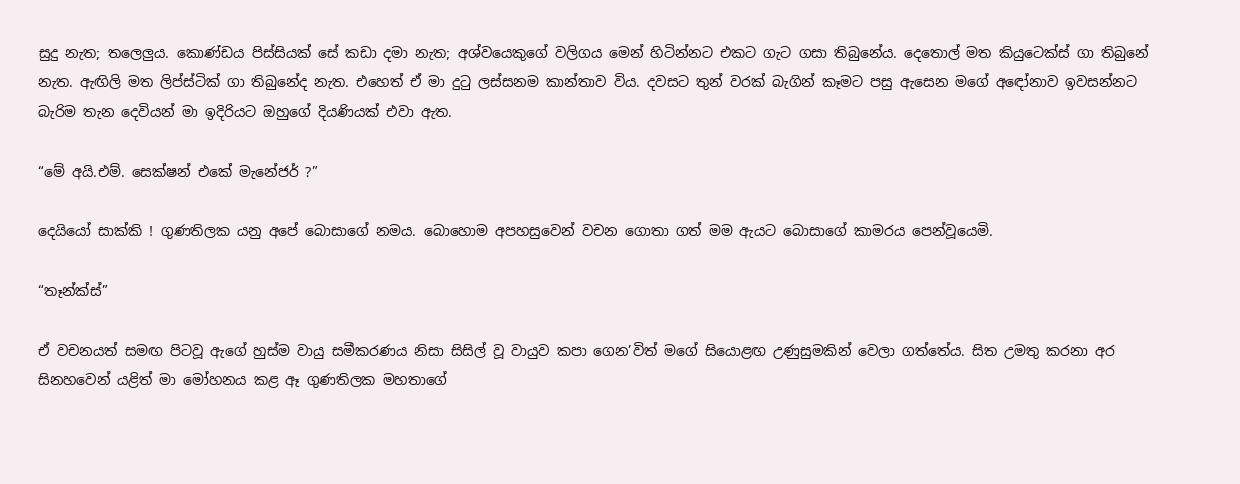සුදු නැත; තලෙලුය. කොණ්ඩය පිස්සියක් සේ කඩා දමා නැත; අශ්වයෙකුගේ වලිගය මෙන් හිටින්නට එකට ගැට ගසා තිබුනේය. දෙතොල් මත කියුටෙක්ස් ගා තිබුනේ නැත. ඇඟිලි මත ලිප්ස්ටික් ගා තිබුනේද නැත. එහෙත් ඒ මා දුටු ලස්සනම කාන්තාව විය. දවසට තුන් වරක් බැගින් කෑමට පසු ඇසෙන මගේ අඳෝනාව ඉවසන්නට බැරිම තැන දෙවියන් මා ඉදිරියට ඔහුගේ දියණියක් එවා ඇත.

“මේ අයි.එම්. සෙක්ෂන් එකේ මැනේජර් ?”

දෙයියෝ සාක්කි ! ගුණතිලක යනු අපේ බොසාගේ නමය. බොහොම අපහසුවෙන් වචන ගොතා ගත් මම ඇයට බොසාගේ කාමරය පෙන්වූයෙමි.

“තෑන්ක්ස්”

ඒ වචනයත් සමඟ පිටවූ ඇගේ හුස්ම වායු සමීකරණය නිසා සිසිල් වූ වායුව කපා ගෙන’විත් මගේ සියොළඟ උණුසුමකින් වෙලා ගත්තේය. සිත උමතු කරනා අර සිනහවෙන් යළිත් මා මෝහනය කළ ඈ ගුණතිලක මහතාගේ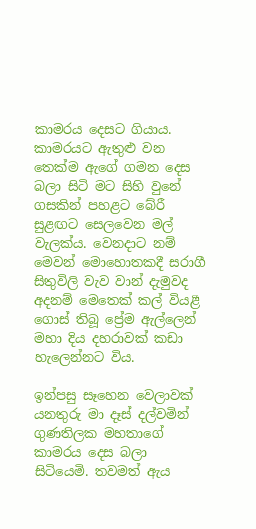කාමරය දෙසට ගියාය. කාමරයට ඇතුළු වන තෙක්ම ඇගේ ගමන දෙස බලා සිටි මට සිහි වුනේ ගසකින් පහළට බේරී සුළඟට සෙලවෙන මල් වැලක්ය. වෙනදාට නම් මෙවන් මොහොතකදී සරාගී සිතුවිලි වැව වාන් දැමුවද අදනම් මෙතෙක් කල් වියළී ගොස් තිබූ ප්‍රේම ඇල්ලෙන් මහා දිය දහරාවක් කඩා හැලෙන්නට විය.

ඉන්පසු සෑහෙන වෙලාවක් යනතුරු මා දෑස් දල්වමින් ගුණතිලක මහතාගේ කාමරය දෙස බලා සිටියෙමි. තවමත් ඇය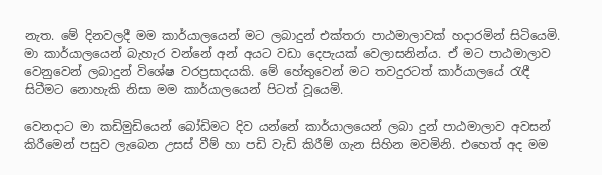නැත. මේ දිනවලදී මම කාර්යාලයෙන් මට ලබාදුන් එක්තරා පාඨමාලාවක් හදාරමින් සිටියෙමි. මා කාර්යාලයෙන් බැහැර වන්නේ අන් අයට වඩා දෙපැයක් වෙලාසනින්ය. ඒ මට පාඨමාලාව වෙනුවෙන් ලබාදුන් විශේෂ වරප්‍රසාදයකි. මේ හේතුවෙන් මට තවදුරටත් කාර්යාලයේ රැඳී සිටීමට නොහැකි නිසා මම කාර්යාලයෙන් පිටත් වූයෙමි.

වෙනදාට මා කඩිමුඩියෙන් බෝඩිමට දිව යන්නේ කාර්යාලයෙන් ලබා දුන් පාඨමාලාව අවසන් කිරීමෙන් පසුව ලැබෙන උසස් වීම් හා පඩි වැඩි කිරීම් ගැන සිහින මවමිනි. එහෙත් අද මම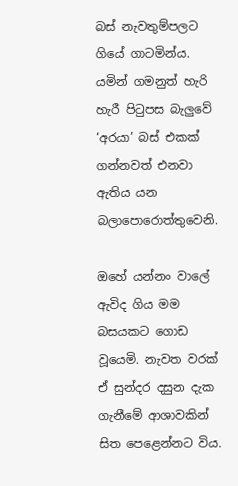බස් නැවතුම්පලට ගියේ ගාටමින්ය. යමින් ගමනුත් හැරි හැරී පිටුපස බැලුවේ ‘අරයා’ බස් එකක් ගන්නවත් එනවා ඇතිය යන බලාපොරොත්තුවෙනි.

ඔහේ යන්නං වාලේ ඇවිද ගිය මම බසයකට ගොඩ වූයෙමි. නැවත වරක් ඒ සුන්දර දසුන දැක ගැනීමේ ආශාවකින් සිත පෙළෙන්නට විය.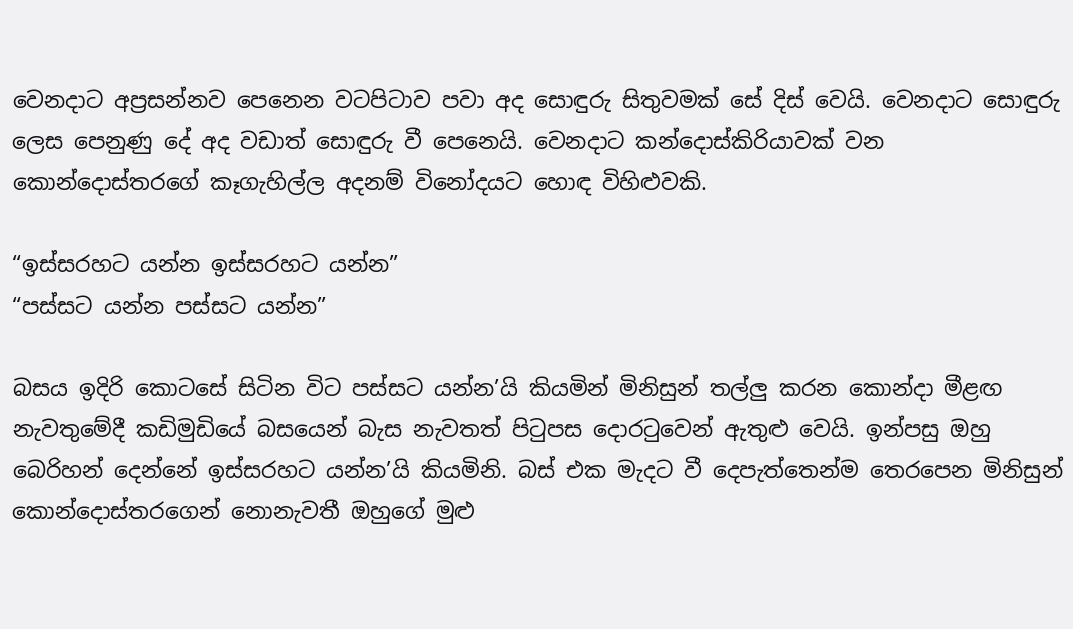වෙනදාට අප්‍රසන්නව පෙනෙන වටපිටාව පවා අද සොඳුරු සිතුවමක් සේ දිස් වෙයි. වෙනදාට සොඳුරු ලෙස පෙනුණු දේ අද වඩාත් සොඳුරු වී පෙනෙයි. වෙනදාට කන්දොස්කිරියාවක් වන කොන්දොස්තරගේ කෑගැහිල්ල අදනම් විනෝදයට හොඳ විහිළුවකි.

“ඉස්සරහට යන්න ඉස්සරහට යන්න”
“පස්සට යන්න පස්සට යන්න”

බසය ඉදිරි කොටසේ සිටින විට පස්සට යන්න’යි කියමින් මිනිසුන් තල්ලු කරන කොන්දා මීළඟ නැවතුමේදී කඩිමුඩියේ බසයෙන් බැස නැවතත් පිටුපස දොරටුවෙන් ඇතුළු වෙයි. ඉන්පසු ඔහු බෙරිහන් දෙන්නේ ඉස්සරහට යන්න’යි කියමිනි. බස් එක මැදට වී දෙපැත්තෙන්ම තෙරපෙන මිනිසුන් කොන්දොස්තරගෙන් නොනැවතී ඔහුගේ මුළු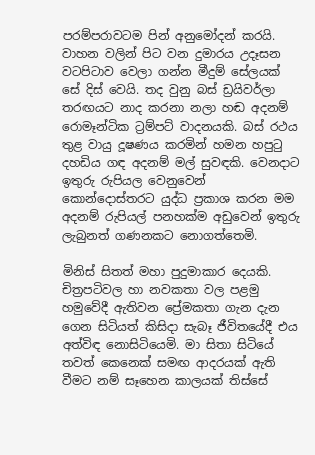පරම්පරාවටම පින් අනුමෝදන් කරයි. වාහන වලින් පිට වන දුමාරය උදෑසන වටපිටාව වෙලා ගන්න මීදුම් සේලයක් සේ දිස් වෙයි. තද වුනු බස් ඩ්‍රයිවර්ලා තරඟයට නාද කරනා නලා හඬ අදනම් රොමෑන්ටික ට්‍රම්පට් වාදනයකි. බස් රථය තුළ වායු දූෂණය කරමින් හමන හපුටු දහඩිය ගඳ අදනම් මල් සුවඳකි. වෙනදාට ඉතුරු රුපියල වෙනුවෙන් කොන්දොස්තරට යුද්ධ ප්‍රකාශ කරන මම අදනම් රුපියල් පනහක්ම අඩුවෙන් ඉතුරු ලැබුනත් ගණනකට නොගත්තෙමි.

මිනිස් සිතත් මහා පුදුමාකාර දෙයකි. චිත්‍රපටිවල හා නවකතා වල පළමු හමුවේදී ඇතිවන ප්‍රේමකතා ගැන දැන ගෙන සිටියත් කිසිදා සැබෑ ජීවිතයේදී එය අත්විඳ නොසිටියෙමි. මා සිතා සිටියේ තවත් කෙනෙක් සමඟ ආදරයක් ඇති වීමට නම් සෑහෙන කාලයක් තිස්සේ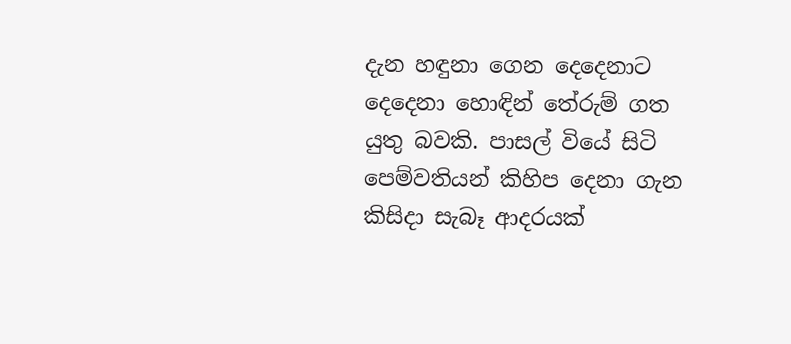දැන හඳුනා ගෙන දෙදෙනාට දෙදෙනා හොඳින් තේරුම් ගත යුතු බවකි. පාසල් වියේ සිටි පෙම්වතියන් කිහිප දෙනා ගැන කිසිදා සැබෑ ආදරයක්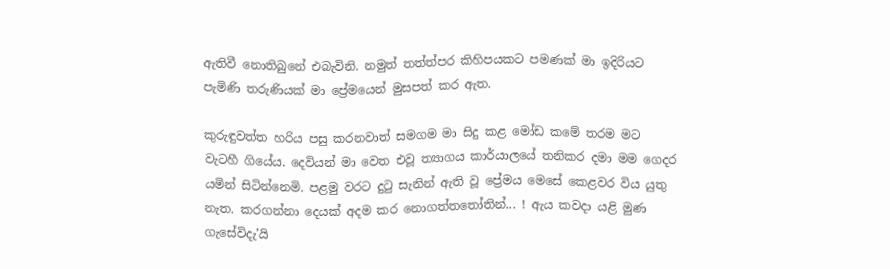ඇතිවී නොතිබුනේ එබැවිනි. නමුත් තත්ත්පර කිහිපයකට පමණක් මා ඉදිරියට පැමිණි තරුණියක් මා ප්‍රේමයෙන් මුසපත් කර ඇත.

කුරුඳුවත්ත හරිය පසු කරනවාත් සමගම මා සිදු කළ මෝඩ කමේ තරම මට වැටහී ගියේය. දෙවියන් මා වෙත එවූ ත්‍යාගය කාර්යාලයේ තනිකර දමා මම ගෙදර යමින් සිටින්නෙමි. පළමු වරට දුටු සැනින් ඇති වූ ප්‍රේමය මෙසේ කෙළවර විය යුතු නැත. කරගන්නා දෙයක් අදම කර නොගත්තතෝතින්... ! ඇය කවදා යළි මුණ ගැසේවිදැ’යි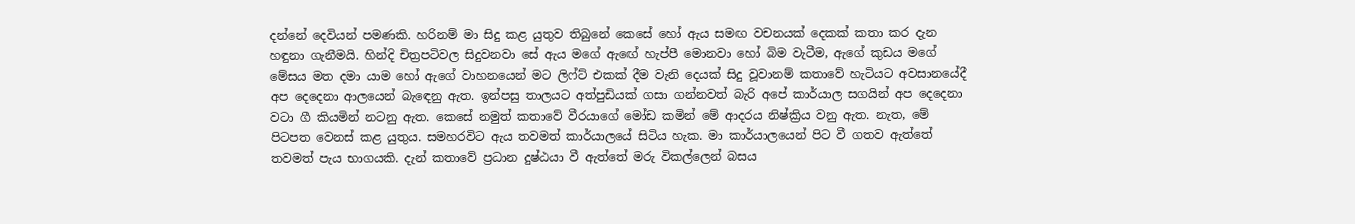දන්නේ දෙවියන් පමණකි. හරිනම් මා සිදු කළ යුතුව තිබුනේ කෙසේ හෝ ඇය සමඟ වචනයක් දෙකක් කතා කර දැන හඳුනා ගැනීමයි. හින්දි චිත්‍රපටිවල සිදුවනවා සේ ඇය මගේ ඇඟේ හැප්පී මොනවා හෝ බිම වැටීම, ඇගේ කුඩය මගේ මේසය මත දමා යාම හෝ ඇගේ වාහනයෙන් මට ලිෆ්ට් එකක් දීම වැනි දෙයක් සිදු වූවානම් කතාවේ හැටියට අවසානයේදී අප දෙදෙනා ආලයෙන් බැඳෙනු ඇත. ඉන්පසු තාලයට අත්පුඩියක් ගසා ගන්නවත් බැරි අපේ කාර්යාල සගයින් අප දෙදෙනා වටා ගී කියමින් නටනු ඇත. කෙසේ නමුත් කතාවේ වීරයාගේ මෝඩ කමින් මේ ආදරය නිෂ්ක්‍රිය වනු ඇත. නැත, මේ පිටපත වෙනස් කළ යුතුය. සමහරවිට ඇය තවමත් කාර්යාලයේ සිටිය හැක. මා කාර්යාලයෙන් පිට වී ගතව ඇත්තේ තවමත් පැය භාගයකි. දැන් කතාවේ ප්‍රධාන දුෂ්ඨයා වී ඇත්තේ මරු විකල්ලෙන් බසය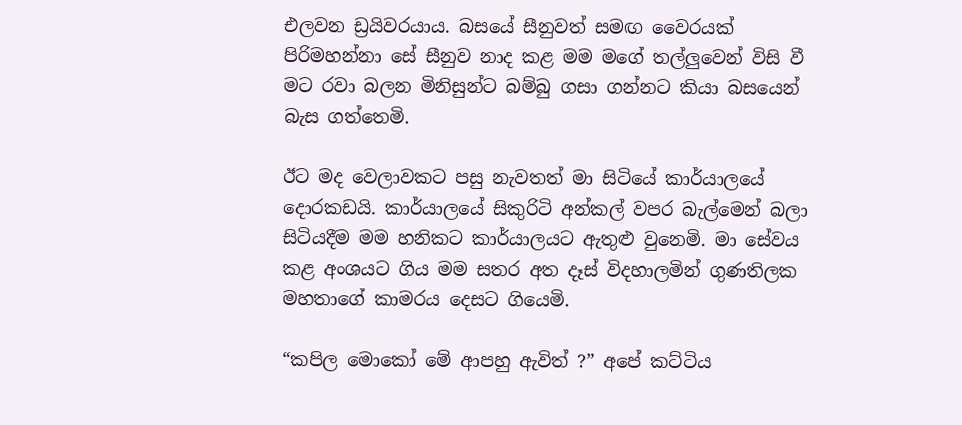එලවන ඩ්‍රයිවරයාය. බසයේ සීනුවත් සමඟ වෛරයක් පිරිමහන්නා සේ සීනුව නාද කළ මම මගේ තල්ලුවෙන් විසි වී මට රවා බලන මිනිසුන්ට බම්බු ගසා ගන්නට කියා බසයෙන් බැස ගත්තෙමි.

ඊට මද වෙලාවකට පසු නැවතත් මා සිටියේ කාර්යාලයේ දොරකඩයි. කාර්යාලයේ සිකුරිටි අන්කල් වපර බැල්මෙන් බලා සිටියදීම මම හනිකට කාර්යාලයට ඇතුළු වුනෙමි. මා සේවය කළ අංශයට ගිය මම සතර අත දෑස් විදහාලමින් ගුණතිලක මහතාගේ කාමරය දෙසට ගියෙමි.

“කපිල මොකෝ මේ ආපහු ඇවිත් ?” අපේ කට්ටිය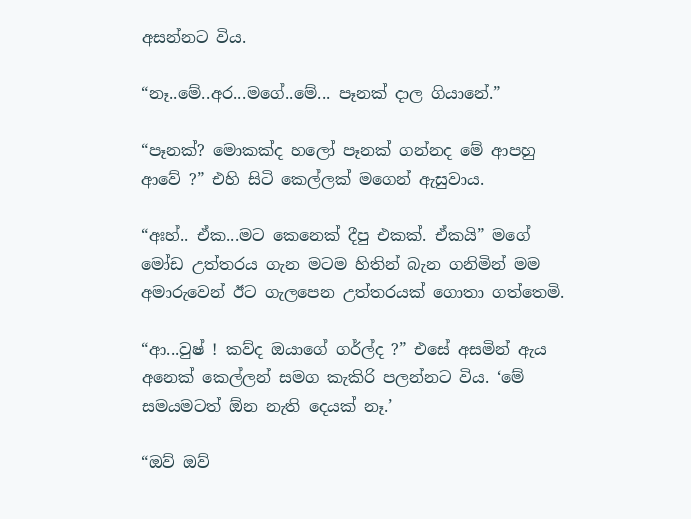අසන්නට විය.

“නෑ..මේ..අර...මගේ..මේ... පෑනක් දාල ගියානේ.”

“පෑනක්? මොකක්ද හලෝ පෑනක් ගන්නද මේ ආපහු ආවේ ?” එහි සිටි කෙල්ලක් මගෙන් ඇසුවාය.

“අඃහ්.. ඒක...මට කෙනෙක් දීපු එකක්. ඒකයි” මගේ මෝඩ උත්තරය ගැන මටම හිතින් බැන ගනිමින් මම අමාරුවෙන් ඊට ගැලපෙන උත්තරයක් ගොතා ගත්තෙමි.

“ආ...වුෂ් ! කව්ද ඔයාගේ ගර්ල්ද ?” එසේ අසමින් ඇය අනෙක් කෙල්ලන් සමග කැකිරි පලන්නට විය. ‘මේ සමයමටත් ඕන නැති දෙයක් නෑ.’

“ඔව් ඔව්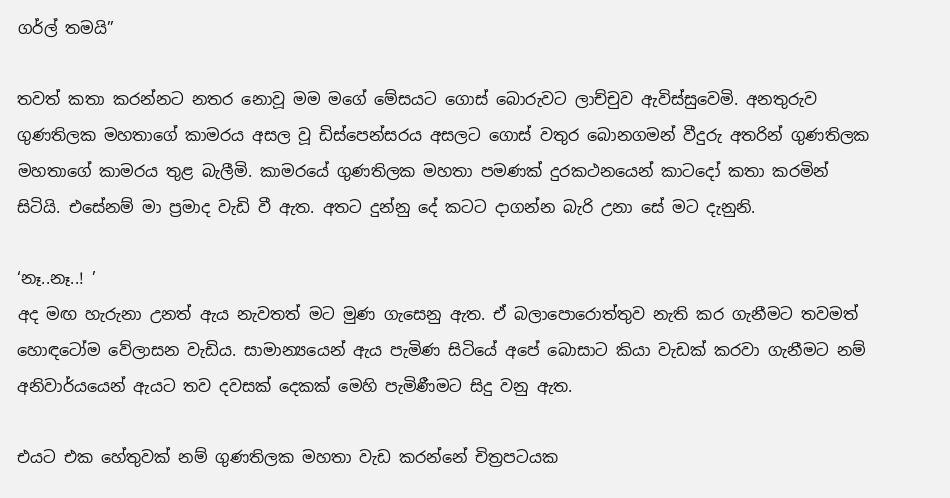ගර්ල් තමයි”

තවත් කතා කරන්නට නතර නොවූ මම මගේ මේසයට ගොස් බොරුවට ලාච්චුව ඇවිස්සුවෙමි. අනතුරුව ගුණතිලක මහතාගේ කාමරය අසල වූ ඩිස්පෙන්සරය අසලට ගොස් වතුර බොනගමන් වීදුරු අතරින් ගුණතිලක මහතාගේ කාමරය තුළ බැලීමි. කාමරයේ ගුණතිලක මහතා පමණක් දුරකථනයෙන් කාටදෝ කතා කරමින් සිටියි. එසේනම් මා ප්‍රමාද වැඩි වී ඇත. අතට දුන්නු දේ කටට දාගන්න බැරි උනා සේ මට දැනුනි.

‘නෑ..නෑ..! ’
අද මඟ හැරුනා උනත් ඇය නැවතත් මට මුණ ගැසෙනු ඇත. ඒ බලාපොරොත්තුව නැති කර ගැනීමට තවමත් හොඳටෝම වේලාසන වැඩිය. සාමාන්‍යයෙන් ඇය පැමිණ සිටියේ අපේ බොසාට කියා වැඩක් කරවා ගැනීමට නම් අනිවාර්යයෙන් ඇයට තව දවසක් දෙකක් මෙහි පැමිණීමට සිදු වනු ඇත.

එයට එක හේතුවක් නම් ගුණතිලක මහතා වැඩ කරන්නේ චිත්‍රපටයක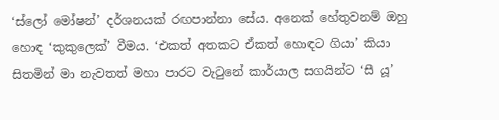‘ස්ලෝ මෝෂන්’ දර්ශනයක් රඟපාන්නා සේය. අනෙක් හේතුවනම් ඔහු හොඳ ‘කුකුලෙක්’ වීමය. ‘එකත් අතකට ඒකත් හොඳට ගියා’ කියා සිතමින් මා නැවතත් මහා පාරට වැටුනේ කාර්යාල සගයින්ට ‘සී යූ’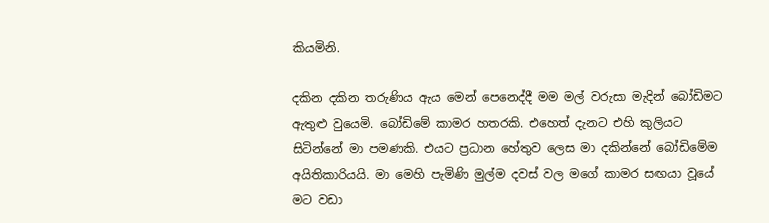කියමිනි.

දකින දකින තරුණිය ඇය මෙන් පෙනෙද්දී මම මල් වරුසා මැදින් බෝඩිමට ඇතුළු වුයෙමි. බෝඩිමේ කාමර හතරකි. එහෙත් දැනට එහි කුලියට සිටින්නේ මා පමණකි. එයට ප්‍රධාන හේතුව ලෙස මා දකින්නේ බෝඩිමේම අයිතිකාරියයි. මා මෙහි පැමිණි මුල්ම දවස් වල මගේ කාමර සඟයා වූයේ මට වඩා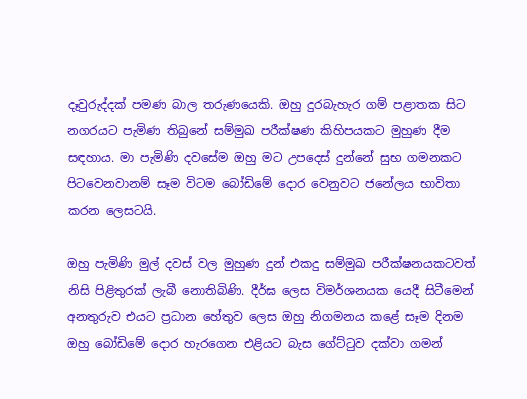දෑවුරුද්දක් පමණ බාල තරුණයෙකි. ඔහු දුරබැහැර ගම් පළාතක සිට නගරයට පැමිණ තිබුනේ සම්මුඛ පරීක්ෂණ කිහිපයකට මුහුණ දීම සඳහාය. මා පැමිණි දවසේම ඔහු මට උපදෙස් දුන්නේ සුභ ගමනකට පිටවෙනවානම් සෑම විටම බෝඩිමේ දොර වෙනුවට ජනේලය භාවිතා කරන ලෙසටයි.

ඔහු පැමිණි මුල් දවස් වල මුහුණ දුන් එකදු සම්මුඛ පරීක්ෂනයකටවත් නිසි පිළිතුරක් ලැබී නොතිබිණි. දීර්ඝ ලෙස විමර්ශනයක යෙදී සිටීමෙන් අනතුරුව එයට ප්‍රධාන හේතුව ලෙස ඔහු නිගමනය කළේ සෑම දිනම ඔහු බෝඩිමේ දොර හැරගෙන එළියට බැස ගේට්ටුව දක්වා ගමන්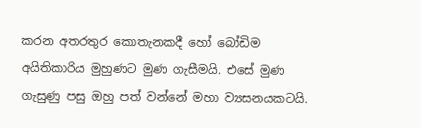කරන අතරතුර කොතැනකදී හෝ බෝඩිම අයිතිකාරිය මුහුණට මුණ ගැසීමයි. එසේ මුණ ගැසුණු පසු ඔහු පත් වන්නේ මහා ව්‍යසනයකටයි.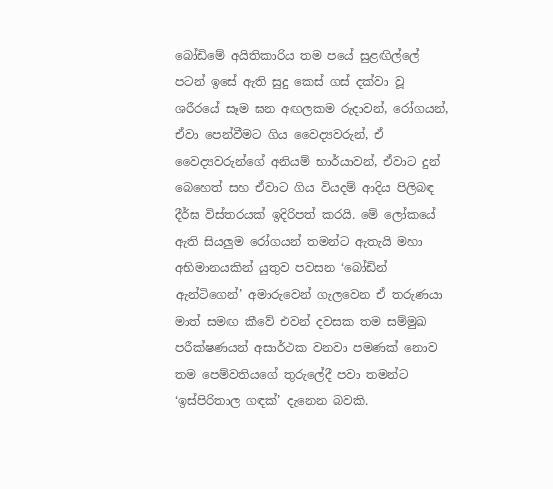බෝඩිමේ අයිතිකාරිය තම පයේ සුළඟිල්ලේ පටන් ඉසේ ඇති සුදු කෙස් ගස් දක්වා වූ ශරීරයේ සෑම ඝන අඟලකම රුදාවන්, රෝගයන්, ඒවා පෙන්වීමට ගිය වෛද්‍යවරුන්, ඒ වෛද්‍යවරුන්ගේ අනියම් භාර්යාවන්, ඒවාට දුන් බෙහෙත් සහ ඒවාට ගිය වියදම් ආදිය පිලිබඳ දීර්ඝ විස්තරයක් ඉදිරිපත් කරයි. මේ ලෝකයේ ඇති සියලුම රෝගයන් තමන්ට ඇතැයි මහා අභිමානයකින් යුතුව පවසන ‘බෝඩින් ඇන්ටිගෙන්’ අමාරුවෙන් ගැලවෙන ඒ තරුණයා මාත් සමඟ කීවේ එවන් දවසක තම සම්මුඛ පරීක්ෂණයන් අසාර්ථක වනවා පමණක් නොව තම පෙම්වතියගේ තුරුලේදී පවා තමන්ට ‘ඉස්පිරිතාල ගඳක්’ දැනෙන බවකි.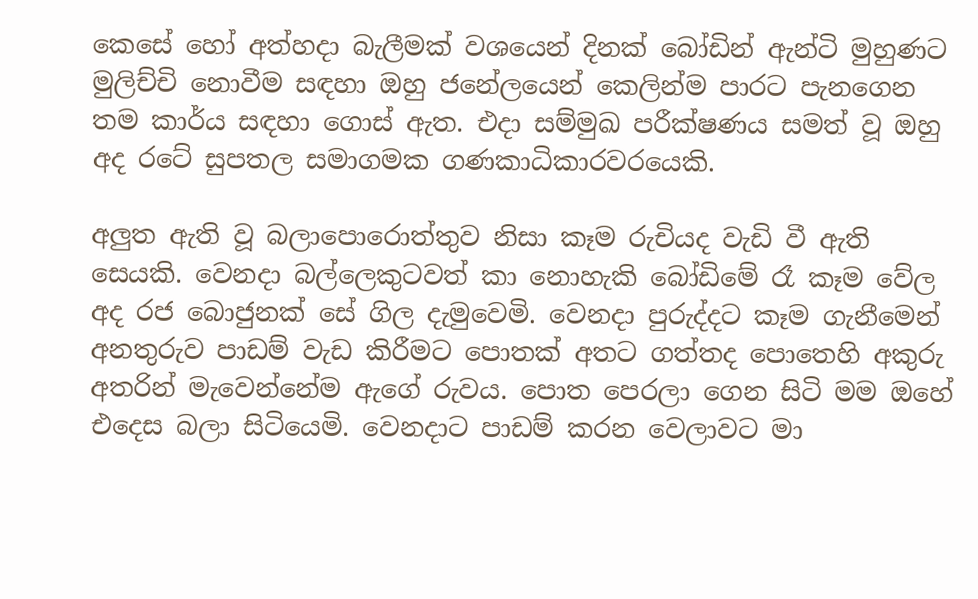කෙසේ හෝ අත්හදා බැලීමක් වශයෙන් දිනක් බෝඩින් ඇන්ටි මුහුණට මුලිච්චි නොවීම සඳහා ඔහු ජනේලයෙන් කෙලින්ම පාරට පැනගෙන තම කාර්ය සඳහා ගොස් ඇත. එදා සම්මුඛ පරීක්ෂණය සමත් වූ ඔහු අද රටේ සුපතල සමාගමක ගණකාධිකාරවරයෙකි.

අලුත ඇති වූ බලාපොරොත්තුව නිසා කෑම රුචියද වැඩි වී ඇති සෙයකි. වෙනදා බල්ලෙකුටවත් කා නොහැකි බෝඩිමේ රෑ කෑම වේල අද රජ බොජුනක් සේ ගිල දැමුවෙමි. වෙනදා පුරුද්දට කෑම ගැනීමෙන් අනතුරුව පාඩම් වැඩ කිරීමට පොතක් අතට ගත්තද පොතෙහි අකුරු අතරින් මැවෙන්නේම ඇගේ රුවය. පොත පෙරලා ගෙන සිටි මම ඔහේ එදෙස බලා සිටියෙමි. වෙනදාට පාඩම් කරන වෙලාවට මා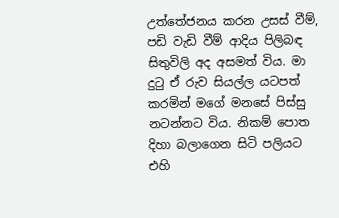උත්තේජනය කරන උසස් වීම්, පඩි වැඩි වීම් ආදිය පිලිබඳ සිතුවිලි අද අසමත් විය. මා දුටු ඒ රුව සියල්ල යටපත් කරමින් මගේ මනසේ පිස්සු නටන්නට විය. නිකම් පොත දිහා බලාගෙන සිටි පලියට එහි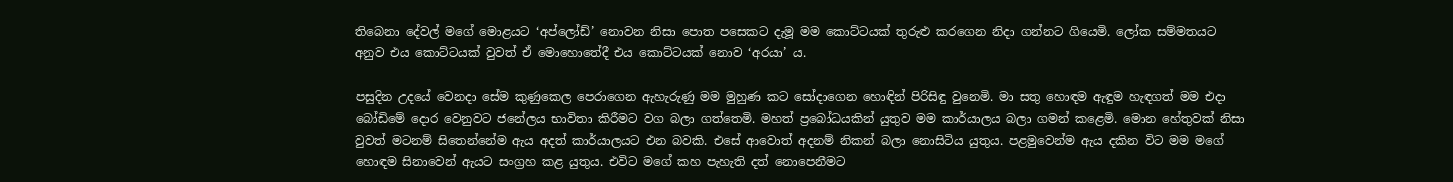තිබෙනා දේවල් මගේ මොළයට ‘අප්ලෝඩ්’ නොවන නිසා පොත පසෙකට දැමූ මම කොට්ටයක් තුරුළු කරගෙන නිදා ගන්නට ගියෙමි. ලෝක සම්මතයට අනුව එය කොට්ටයක් වුවත් ඒ මොහොතේදී එය කොට්ටයක් නොව ‘අරයා’ ය.

පසුදින උදයේ වෙනදා සේම කුණුකෙල පෙරාගෙන ඇහැරුණු මම මුහුණ කට සෝදාගෙන හොඳින් පිරිසිඳු වුනෙමි. මා සතු හොඳම ඇඳුම හැඳගත් මම එදා බෝඩිමේ දොර වෙනුවට ජනේලය භාවිතා කිරීමට වග බලා ගත්තෙමි. මහත් ප්‍රබෝධයකින් යුතුව මම කාර්යාලය බලා ගමන් කළෙමි. මොන හේතුවක් නිසා වුවත් මටනම් සිතෙන්නේම ඇය අදත් කාර්යාලයට එන බවකි. එසේ ආවොත් අදනම් නිකන් බලා නොසිටිය යුතුය. පළමුවෙන්ම ඇය දකින විට මම මගේ හොඳම සිනාවෙන් ඇයට සංග්‍රහ කළ යුතුය. එවිට මගේ කහ පැහැති දත් නොපෙනීමට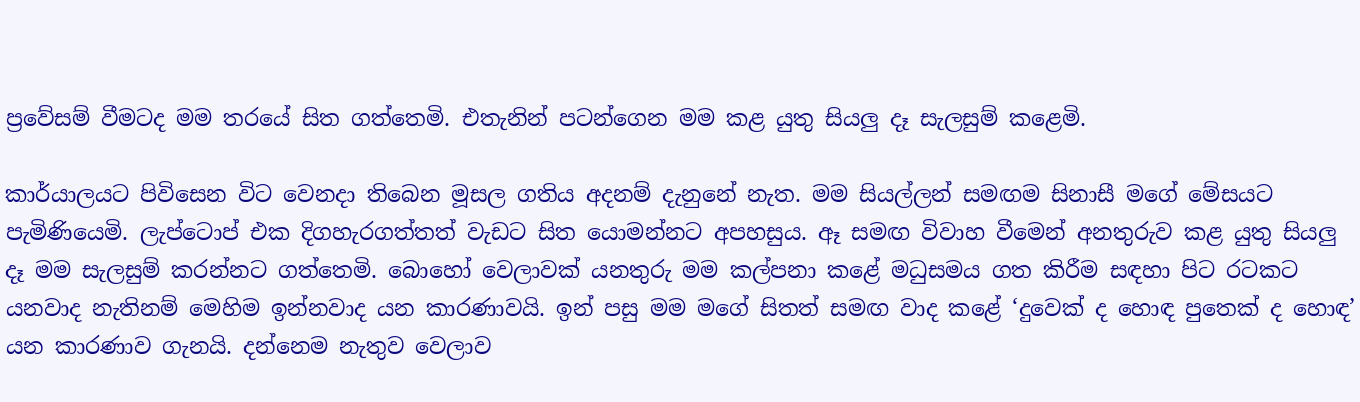ප්‍රවේසම් වීමටද මම තරයේ සිත ගත්තෙමි. එතැනින් පටන්ගෙන මම කළ යුතු සියලු දෑ සැලසුම් කළෙමි.

කාර්යාලයට පිවිසෙන විට වෙනදා තිබෙන මූසල ගතිය අදනම් දැනුනේ නැත. මම සියල්ලන් සමඟම සිනාසී මගේ මේසයට පැමිණියෙමි. ලැප්ටොප් එක දිගහැරගත්තත් වැඩට සිත යොමන්නට අපහසුය. ඈ සමඟ විවාහ වීමෙන් අනතුරුව කළ යුතු සියලු දෑ මම සැලසුම් කරන්නට ගත්තෙමි. බොහෝ වෙලාවක් යනතුරු මම කල්පනා කළේ මධුසමය ගත කිරීම සඳහා පිට රටකට යනවාද නැතිනම් මෙහිම ඉන්නවාද යන කාරණාවයි. ඉන් පසු මම මගේ සිතත් සමඟ වාද කළේ ‘දුවෙක් ද හොඳ පුතෙක් ද හොඳ’ යන කාරණාව ගැනයි. දන්නෙම නැතුව වෙලාව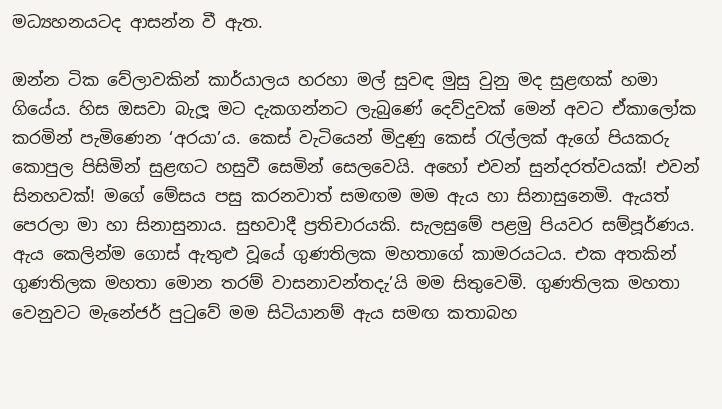මධ්‍යහනයටද ආසන්න වී ඇත.

ඔන්න ටික වේලාවකින් කාර්යාලය හරහා මල් සුවඳ මුසු වුනු මද සුළඟක් හමා ගියේය. හිස ඔසවා බැලූ මට දැකගන්නට ලැබුණේ දෙව්දුවක් මෙන් අවට ඒකාලෝක කරමින් පැමිණෙන ‘අරයා’ය. කෙස් වැටියෙන් මිදුණු කෙස් රැල්ලක් ඇගේ පියකරු කොපුල පිසිමින් සුළඟට හසුවී සෙමින් සෙලවෙයි. අහෝ එවන් සුන්දරත්වයක්! එවන් සිනහවක්! මගේ මේසය පසු කරනවාත් සමඟම මම ඇය හා සිනාසුනෙමි. ඇයත් පෙරලා මා හා සිනාසුනාය. සුභවාදී ප්‍රතිචාරයකි. සැලසුමේ පළමු පියවර සම්පූර්ණය. ඇය කෙලින්ම ගොස් ඇතුළු වූයේ ගුණතිලක මහතාගේ කාමරයටය. එක අතකින් ගුණතිලක මහතා මොන තරම් වාසනාවන්තදැ’යි මම සිතුවෙමි. ගුණතිලක මහතා වෙනුවට මැනේජර් පුටුවේ මම සිටියානම් ඇය සමඟ කතාබහ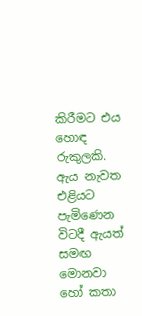කිරීමට එය හොඳ රුකුලකි. ඇය නැවත එළියට පැමිණෙන විටදී ඇයත් සමඟ මොනවා හෝ කතා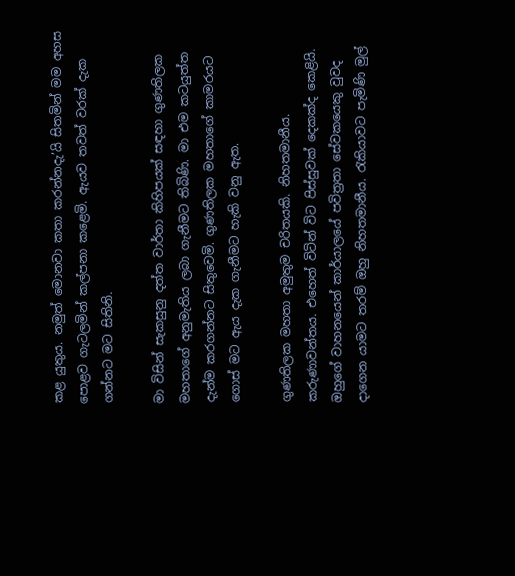කළ යුතුය. නමුත් මොනවා කතා කරන්නදැ’යි සිතමින් මම අහස පොළව ගැටලමින් කල්පනා කළෙමි. ඇයව තවත් වරක් දැක ගන්නට මට සිතිනි.

මා විසින් සැකසුනු දත්ත වාර්තා කිහිපයක් සඳහා ගුණතිලක මහතාගේ අනුමැතිය ලබා ගැනීමට තිබිණි. මා එම කටයුත්ත දැන්ම කරගන්නට සිතුවෙමි. ගුණතිලක මහතාගේ කාමරයට ගොස් මට ඇය දැක ගැනීමට හැකි වනු ඇත.

ගුණතිලක මහතා අමුතුම චරිතයකි. නිහතමානීය. කරුණාවන්තය. එහෙත් විටින් විට පිස්සුවක් දෙකක්ද කෙළියි. ඔහුගේ වාහනයෙන් කාර්යාලයේ පවිත්‍රතා සේවකයෙකු වුවද දාගෙන යාමට තරම් ඔහු නිහතමානීය. රැකියාවට පැමිණි මුල්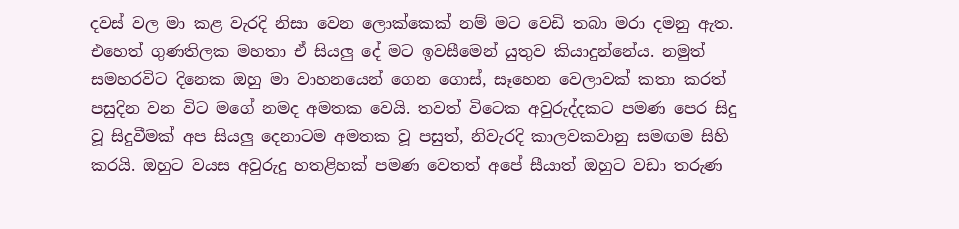දවස් වල මා කළ වැරදි නිසා වෙන ලොක්කෙක් නම් මට වෙඩි තබා මරා දමනු ඇත. එහෙත් ගුණතිලක මහතා ඒ සියලු දේ මට ඉවසීමෙන් යුතුව කියාදුන්නේය. නමුත් සමහරවිට දිනෙක ඔහු මා වාහනයෙන් ගෙන ගොස්, සෑහෙන වෙලාවක් කතා කරත් පසුදින වන විට මගේ නමද අමතක වෙයි. තවත් විටෙක අවුරුද්දකට පමණ පෙර සිදු වූ සිදුවීමක් අප සියලු දෙනාටම අමතක වූ පසුත්, නිවැරදි කාලවකවානු සමඟම සිහි කරයි. ඔහුට වයස අවුරුදු හතළිහක් පමණ වෙතත් අපේ සීයාත් ඔහුට වඩා තරුණ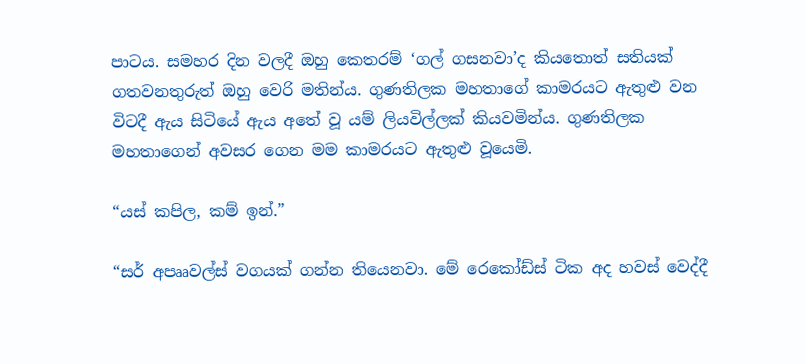පාටය. සමහර දින වලදී ඔහු කෙතරම් ‘ගල් ගසනවා’ද කියතොත් සතියක් ගතවනතුරුත් ඔහු වෙරි මතින්ය. ගුණතිලක මහතාගේ කාමරයට ඇතුළු වන විටදී ඇය සිටියේ ඇය අතේ වූ යම් ලියවිල්ලක් කියවමින්ය. ගුණතිලක මහතාගෙන් අවසර ගෙන මම කාමරයට ඇතුළු වූයෙමි.

“යස් කපිල, කම් ඉන්.”

“සර් අපෲවල්ස් වගයක් ගන්න තියෙනවා. මේ රෙකෝඩ්ස් ටික අද හවස් වෙද්දී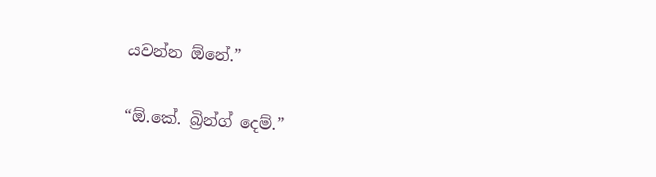යවන්න ඕනේ.”

“ඕ.කේ. බ්‍රින්ග් දෙම්.”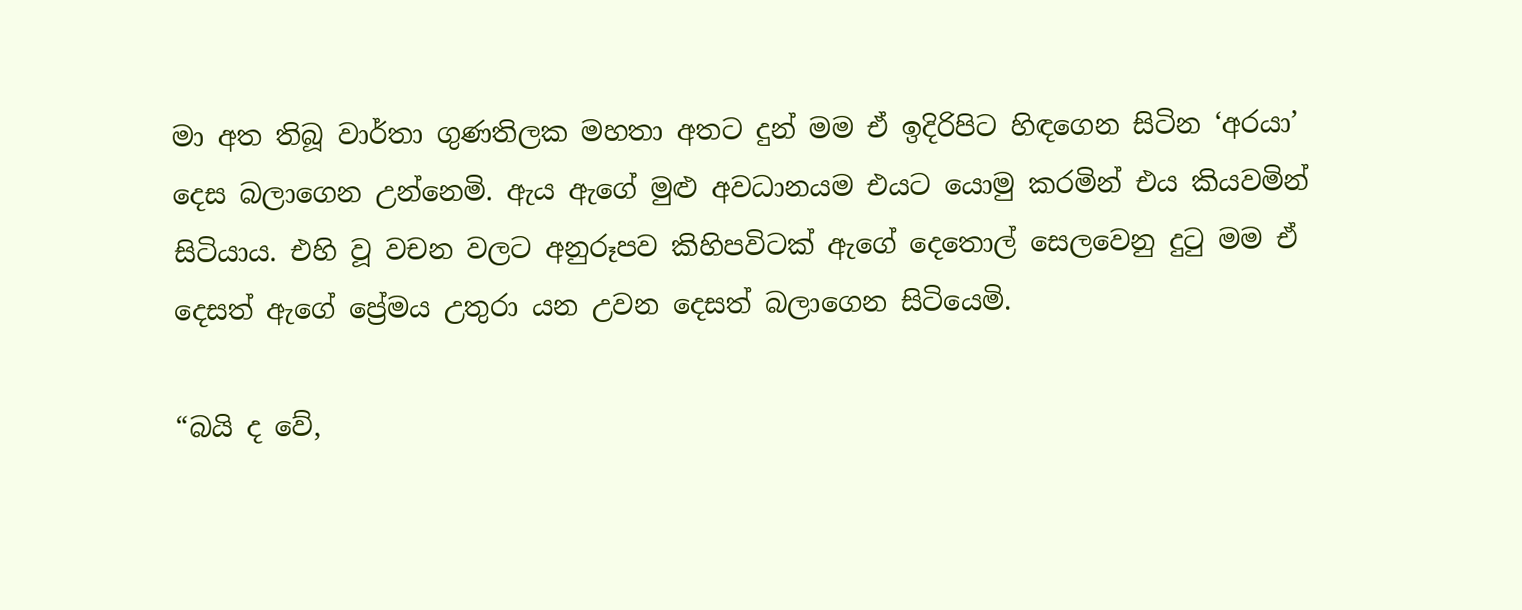මා අත තිබූ වාර්තා ගුණතිලක මහතා අතට දුන් මම ඒ ඉදිරිපිට හිඳගෙන සිටින ‘අරයා’ දෙස බලාගෙන උන්නෙමි. ඇය ඇගේ මුළු අවධානයම එයට යොමු කරමින් එය කියවමින් සිටියාය. එහි වූ වචන වලට අනුරූපව කිහිපවිටක් ඇගේ දෙතොල් සෙලවෙනු දුටු මම ඒ දෙසත් ඇගේ ප්‍රේමය උතුරා යන උවන දෙසත් බලාගෙන සිටියෙමි.

“බයි ද වේ,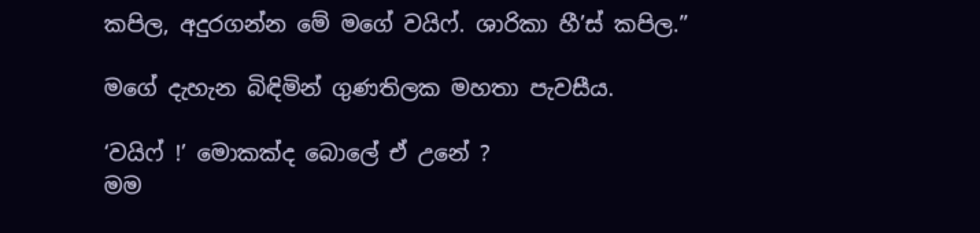කපිල, අදුරගන්න මේ මගේ වයිෆ්. ශාරිකා හී’ස් කපිල.”

මගේ දැහැන බිඳිමින් ගුණතිලක මහතා පැවසීය.

‘වයිෆ් !’ මොකක්ද බොලේ ඒ උනේ ?
මම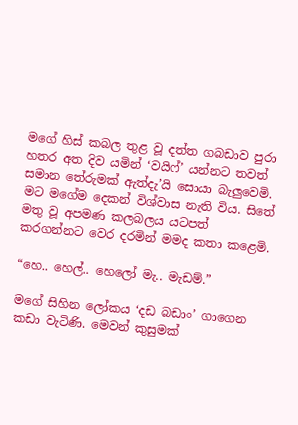මගේ හිස් කබල තුළ වූ දත්ත ගබඩාව පුරා හතර අත දිව යමින් ‘වයිෆ්’ යන්නට තවත් සමාන තේරුමක් ඇත්දැ’යි සොයා බැලුවෙමි. මට මගේම දෙකන් විශ්වාස නැති විය. සිතේ මතු වූ අපමණ කලබලය යටපත් කරගන්නට වෙර දරමින් මමද කතා කළෙමි.

“හෙ.. හෙල්.. හෙලෝ මැ.. මැඩම්.”

මගේ සිහින ලෝකය ‘දඩ බඩාං’ ගාගෙන කඩා වැටිණි. මෙවන් කුසුමක්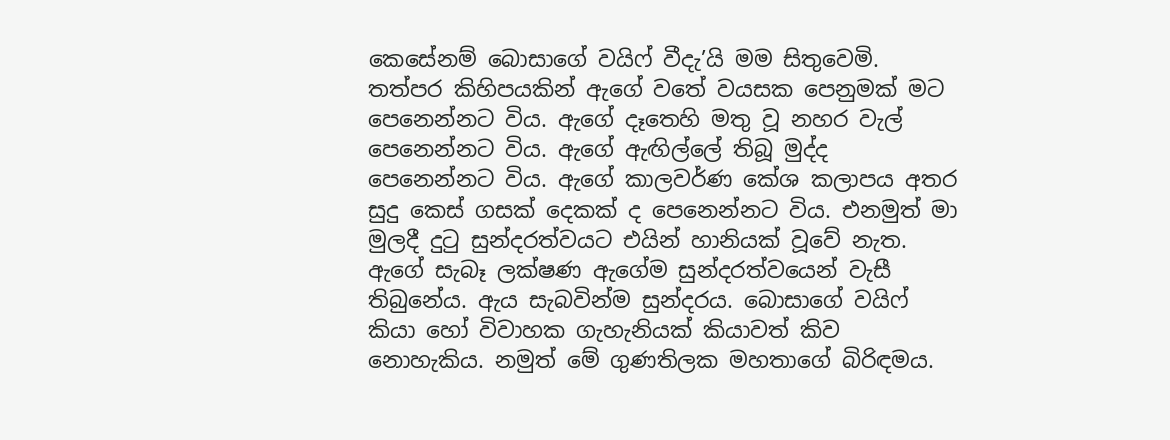කෙසේනම් බොසාගේ වයිෆ් වීදැ’යි මම සිතුවෙමි. තත්පර කිහිපයකින් ඇගේ වතේ වයසක පෙනුමක් මට පෙනෙන්නට විය. ඇගේ දෑතෙහි මතු වූ නහර වැල් පෙනෙන්නට විය. ඇගේ ඇඟිල්ලේ තිබූ මුද්ද පෙනෙන්නට විය. ඇගේ කාලවර්ණ කේශ කලාපය අතර සුදු කෙස් ගසක් දෙකක් ද පෙනෙන්නට විය. එනමුත් මා මුලදී දුටු සුන්දරත්වයට එයින් හානියක් වූවේ නැත. ඇගේ සැබෑ ලක්ෂණ ඇගේම සුන්දරත්වයෙන් වැසී තිබුනේය. ඇය සැබවින්ම සුන්දරය. බොසාගේ වයිෆ් කියා හෝ විවාහක ගැහැනියක් කියාවත් කිව නොහැකිය. නමුත් මේ ගුණතිලක මහතාගේ බිරිඳමය.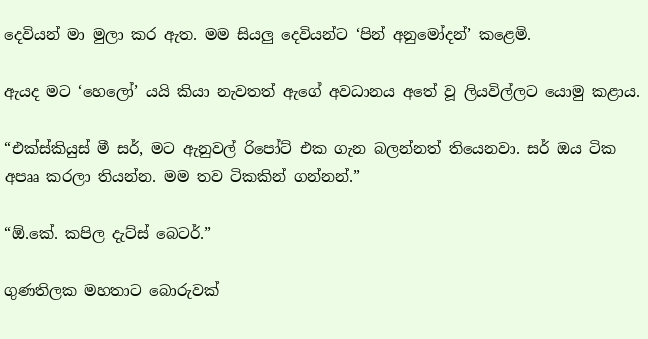දෙවියන් මා මුලා කර ඇත. මම සියලු දෙවියන්ට ‘පින් අනුමෝදන්’ කළෙමි.

ඇයද මට ‘හෙලෝ’ යයි කියා නැවතත් ඇගේ අවධානය අතේ වූ ලියවිල්ලට යොමු කළාය.

“එක්ස්කියුස් මී සර්, මට ඇනුවල් රිපෝට් එක ගැන බලන්නත් තියෙනවා. සර් ඔය ටික අපෲ කරලා තියන්න. මම තව ටිකකින් ගන්නන්.”

“ඕ.කේ. කපිල දැට්ස් බෙටර්.”

ගුණතිලක මහතාට බොරුවක්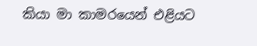කියා මා කාමරයෙන් එළියට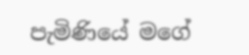පැමිණියේ මගේ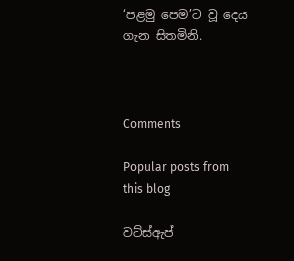‘පළමු පෙම’ට වූ දෙය ගැන සිතමිනි.



Comments

Popular posts from this blog

වට්ස්ඇප්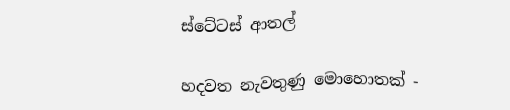ස්ටේටස් ආතල්

හදවත නැවතුණු මොහොතක් -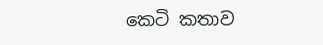කෙටි කතාව